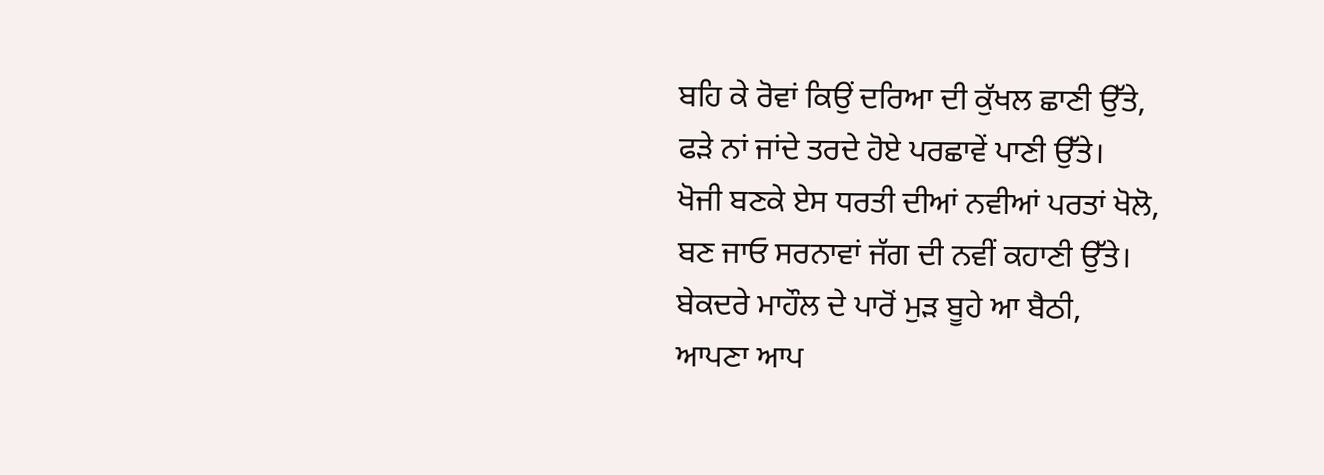ਬਹਿ ਕੇ ਰੋਵਾਂ ਕਿਉਂ ਦਰਿਆ ਦੀ ਕੁੱਖਲ ਛਾਣੀ ਉੱਤੇ,
ਫੜੇ ਨਾਂ ਜਾਂਦੇ ਤਰਦੇ ਹੋਏ ਪਰਛਾਵੇਂ ਪਾਣੀ ਉੱਤੇ।
ਖੋਜੀ ਬਣਕੇ ਏਸ ਧਰਤੀ ਦੀਆਂ ਨਵੀਆਂ ਪਰਤਾਂ ਖੋਲੋ,
ਬਣ ਜਾਓ ਸਰਨਾਵਾਂ ਜੱਗ ਦੀ ਨਵੀਂ ਕਹਾਣੀ ਉੱਤੇ।
ਬੇਕਦਰੇ ਮਾਹੌਲ ਦੇ ਪਾਰੋਂ ਮੁੜ ਬੂਹੇ ਆ ਬੈਠੀ,
ਆਪਣਾ ਆਪ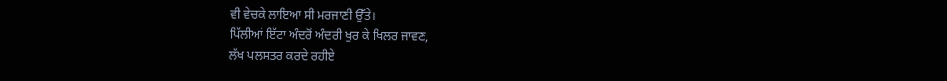ਵੀ ਵੇਚਕੇ ਲਾਇਆ ਸੀ ਮਰਜਾਣੀ ਉੱਤੇ।
ਪਿੱਲੀਆਂ ਇੱਟਾ ਅੰਦਰੋਂ ਅੰਦਰੀ ਖੁਰ ਕੇ ਖਿਲਰ ਜਾਵਣ,
ਲੱਖ ਪਲਸਤਰ ਕਰਦੇ ਰਹੀਏ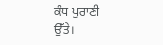ਕੰਧ ਪੁਰਾਣੀ ਉੱਤੇ।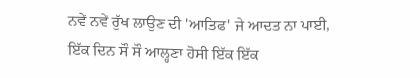ਨਵੇਂ ਨਵੇਂ ਰੁੱਖ ਲਾਉਣ ਦੀ 'ਆਤਿਫ' ਜੇ ਆਦਤ ਨਾ ਪਾਈ,
ਇੱਕ ਦਿਨ ਸੌ ਸੌ ਆਲ੍ਹਣਾ ਹੋਸੀ ਇੱਕ ਇੱਕ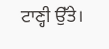ਟਾਣ੍ਹੀ ਉੱਤੇ।